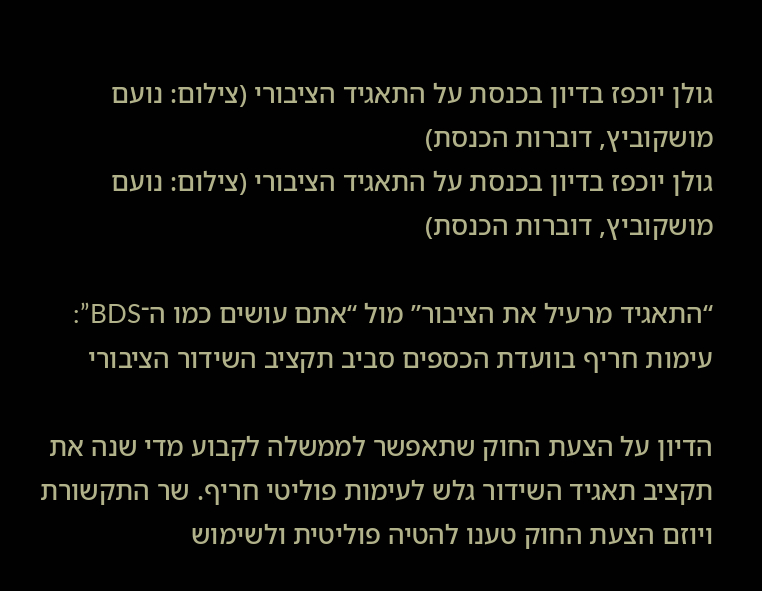גולן יוכפז בדיון בכנסת על התאגיד הציבורי (צילום: נועם מושקוביץ, דוברות הכנסת)
גולן יוכפז בדיון בכנסת על התאגיד הציבורי (צילום: נועם מושקוביץ, דוברות הכנסת)

“התאגיד מרעיל את הציבור” מול “אתם עושים כמו ה־BDS”: עימות חריף בוועדת הכספים סביב תקציב השידור הציבורי

הדיון על הצעת החוק שתאפשר לממשלה לקבוע מדי שנה את תקציב תאגיד השידור גלש לעימות פוליטי חריף. שר התקשורת ויוזם הצעת החוק טענו להטיה פוליטית ולשימוש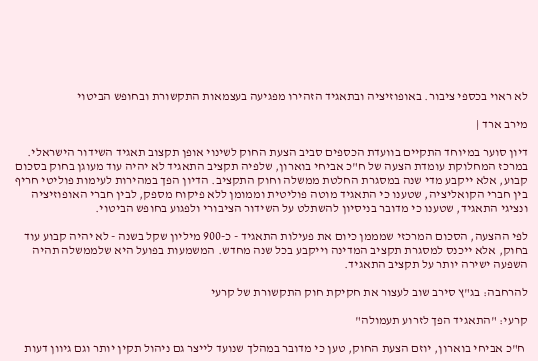לא ראוי בכספי ציבור. באופוזיציה ובתאגיד הזהירו מפגיעה בעצמאות התקשורת ובחופש הביטוי

מירב ארד |

דיון סוער במיוחד התקיים בוועדת הכספים סביב הצעת החוק לשינוי אופן תקצוב תאגיד השידור הישראלי. במרכז המחלוקת עומדת הצעה של ח"כ אביחי בוארון, שלפיה תקציב התאגיד לא יהיה עוד מעוגן בחוק בסכום קבוע, אלא ייקבע מדי שנה במסגרת החלטת ממשלה וחוק התקציב. הדיון הפך במהירות לעימות פוליטי חריף בין חברי הקואליציה, שטענו כי התאגיד מוטה פוליטית וממומן ללא פיקוח מספק, לבין חברי האופוזיציה ונציגי התאגיד, שטענו כי מדובר בניסיון להשתלט על השידור הציבורי ולפגוע בחופש הביטוי.

לפי ההצעה, הסכום המרכזי שמממן כיום את פעילות התאגיד - כ-900 מיליון שקל בשנה - לא יהיה קבוע עוד בחוק, אלא ייכנס למסגרת תקציב המדינה וייקבע בכל שנה מחדש. המשמעות בפועל היא שלממשלה תהיה השפעה ישירה יותר על תקציב התאגיד.

להרחבה: בג"ץ סירב שוב לעצור את חקיקת חוק התקשורת של קרעי

קרעי: "התאגיד הפך לזרוע תעמולה"

 ח"כ אביחי בוארון, יוזם הצעת החוק, טען כי מדובר במהלך שנועד לייצר גם ניהול תקין יותר וגם גיוון דעות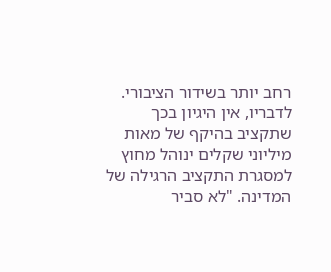רחב יותר בשידור הציבורי. לדבריו, אין היגיון בכך שתקציב בהיקף של מאות מיליוני שקלים ינוהל מחוץ למסגרת התקציב הרגילה של המדינה. "לא סביר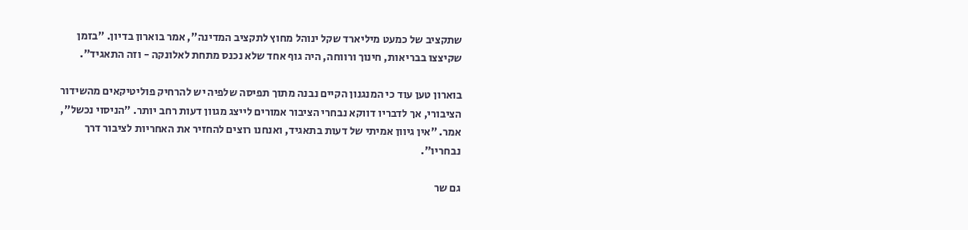שתקציב של כמעט מיליארד שקל ינוהל מחוץ לתקציב המדינה", אמר בוארון בדיון. "בזמן שקיצצו בבריאות, חינוך ורווחה, היה גוף אחד שלא נכנס מתחת לאלונקה - וזה התאגיד".

בוארון טען עוד כי המנגנון הקיים נבנה מתוך תפיסה שלפיה יש להרחיק פוליטיקאים מהשידור הציבורי, אך לדבריו דווקא נבחרי הציבור אמורים לייצג מגוון דעות רחב יותר. "הניסוי נכשל", אמר. "אין גיוון אמיתי של דעות בתאגיד, ואנחנו רוצים להחזיר את האחריות לציבור דרך נבחריו".

גם שר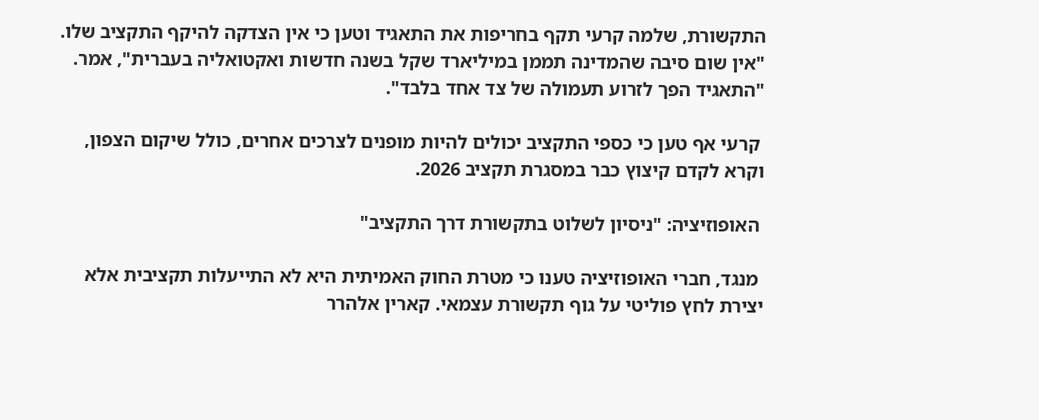התקשורת, שלמה קרעי תקף בחריפות את התאגיד וטען כי אין הצדקה להיקף התקציב שלו. "אין שום סיבה שהמדינה תממן במיליארד שקל בשנה חדשות ואקטואליה בעברית", אמר. "התאגיד הפך לזרוע תעמולה של צד אחד בלבד".

 קרעי אף טען כי כספי התקציב יכולים להיות מופנים לצרכים אחרים, כולל שיקום הצפון, וקרא לקדם קיצוץ כבר במסגרת תקציב 2026.

 האופוזיציה: "ניסיון לשלוט בתקשורת דרך התקציב"

 מנגד, חברי האופוזיציה טענו כי מטרת החוק האמיתית היא לא התייעלות תקציבית אלא יצירת לחץ פוליטי על גוף תקשורת עצמאי. קארין אלהרר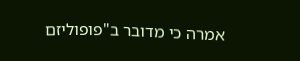אמרה כי מדובר ב"פופוליזם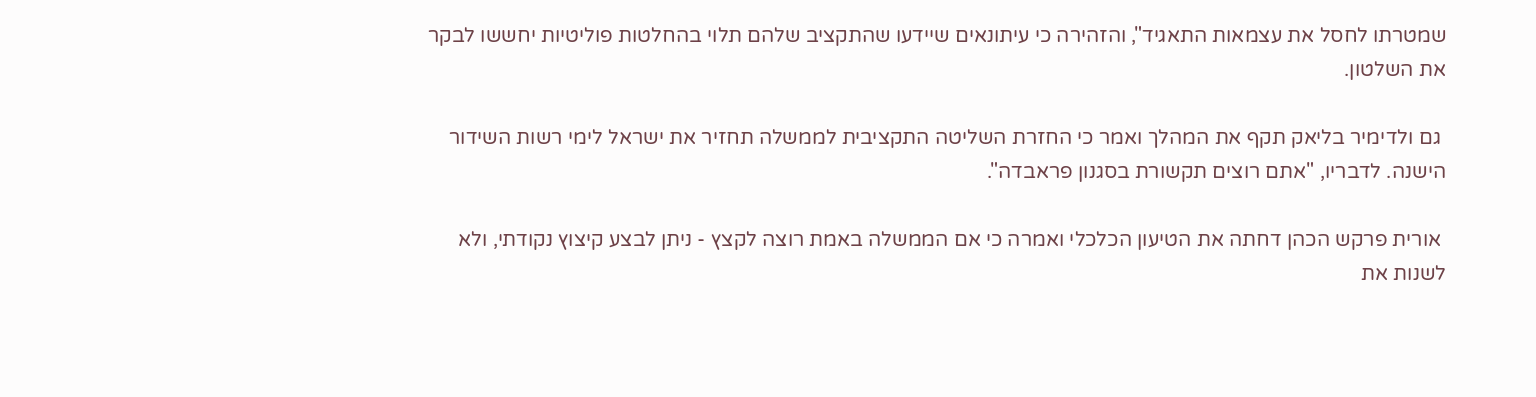שמטרתו לחסל את עצמאות התאגיד", והזהירה כי עיתונאים שיידעו שהתקציב שלהם תלוי בהחלטות פוליטיות יחששו לבקר את השלטון.

 גם ולדימיר בליאק תקף את המהלך ואמר כי החזרת השליטה התקציבית לממשלה תחזיר את ישראל לימי רשות השידור הישנה. לדבריו, "אתם רוצים תקשורת בסגנון פראבדה".

 אורית פרקש הכהן דחתה את הטיעון הכלכלי ואמרה כי אם הממשלה באמת רוצה לקצץ - ניתן לבצע קיצוץ נקודתי, ולא לשנות את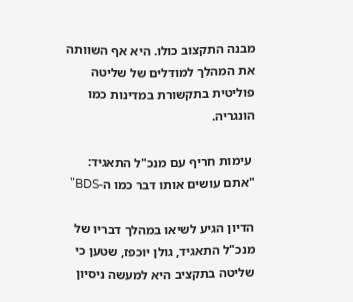מבנה התקצוב כולו. היא אף השוותה את המהלך למודלים של שליטה פוליטית בתקשורת במדינות כמו הונגריה.

 עימות חריף עם מנכ"ל התאגיד: "אתם עושים אותו דבר כמו ה-BDS"

הדיון הגיע לשיאו במהלך דבריו של מנכ"ל התאגיד, גולן יוכפז, שטען כי שליטה בתקציב היא למעשה ניסיון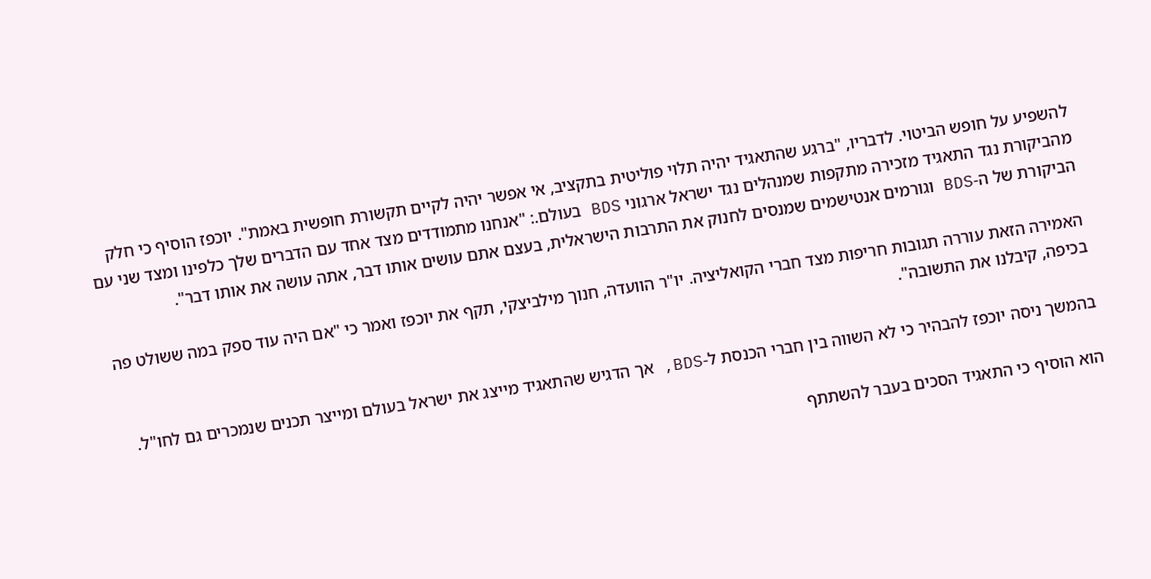להשפיע על חופש הביטוי. לדבריו, "ברגע שהתאגיד יהיה תלוי פוליטית בתקציב, אי אפשר יהיה לקיים תקשורת חופשית באמת". יוכפז הוסיף כי חלק מהביקורת נגד התאגיד מזכירה מתקפות שמנהלים נגד ישראל ארגוני BDS בעולם.: "אנחנו מתמודדים מצד אחד עם הדברים שלך כלפינו ומצד שני עם הביקורת של ה-BDS וגורמים אנטישמים שמנסים לחנוק את התרבות הישראלית, בעצם אתם עושים אותו דבר, אתה עושה את אותו דבר".

האמירה הזאת עוררה תגובות חריפות מצד חברי הקואליציה. יו"ר הוועדה, חנוך מילביצקי, תקף את יוכפז ואמר כי "אם היה עוד ספק במה ששולט פה בכיפה, קיבלנו את התשובה".

בהמשך ניסה יוכפז להבהיר כי לא השווה בין חברי הכנסת ל-BDS, אך הדגיש שהתאגיד מייצג את ישראל בעולם ומייצר תכנים שנמכרים גם לחו"ל.

הוא הוסיף כי התאגיד הסכים בעבר להשתתף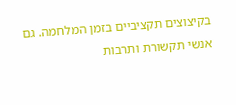בקיצוצים תקציביים בזמן המלחמה. גם אנשי תקשורת ותרבות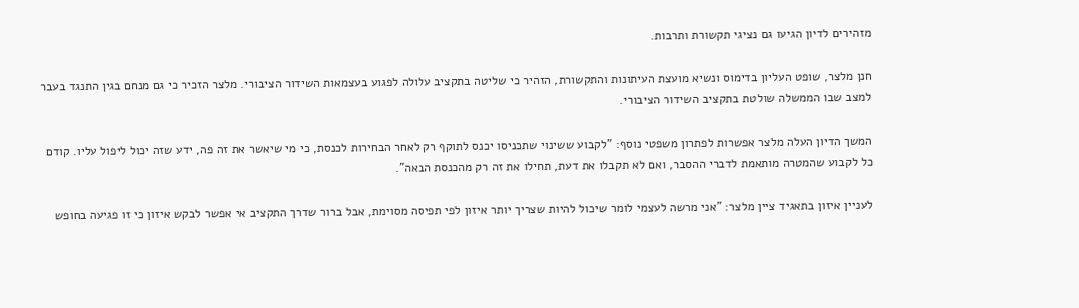מזהירים לדיון הגיעו גם נציגי תקשורת ותרבות.

חנן מלצר, שופט העליון בדימוס ונשיא מועצת העיתונות והתקשורת, הזהיר כי שליטה בתקציב עלולה לפגוע בעצמאות השידור הציבורי. מלצר הזכיר כי גם מנחם בגין התנגד בעבר למצב שבו הממשלה שולטת בתקציב השידור הציבורי.

המשך הדיון העלה מלצר אפשרות לפתרון משפטי נוסף: "לקבוע ששינוי שתכניסו יכנס לתוקף רק לאחר הבחירות לכנסת, כי מי שיאשר את זה פה, ידע שזה יכול ליפול עליו. קודם כל לקבוע שהמטרה מותאמת לדברי ההסבר, ואם לא תקבלו את דעת, תחילו את זה רק מהכנסת הבאה".

לעניין איזון בתאגיד ציין מלצר: "אני מרשה לעצמי לומר שיכול להיות שצריך יותר איזון לפי תפיסה מסוימת, אבל ברור שדרך התקציב אי אפשר לבקש איזון כי זו פגיעה בחופש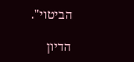הביטוי".

הדיון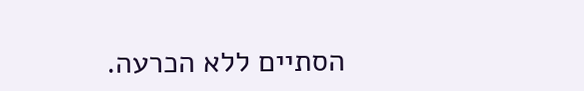הסתיים ללא הכרעה.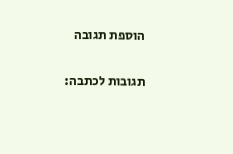הוספת תגובה

תגובות לכתבה: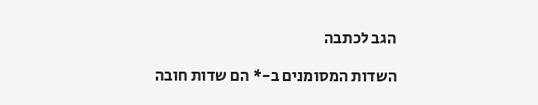הגב לכתבה

השדות המסומנים ב-* הם שדות חובה